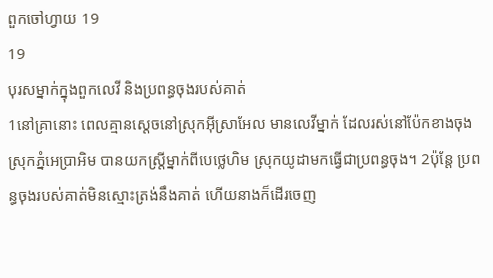ពួកចៅហ្វាយ 19
19
បុរសម្នាក់ក្នុងពួកលេវី និងប្រពន្ធចុងរបស់គាត់
1នៅគ្រានោះ ពេលគ្មានស្តេចនៅស្រុកអ៊ីស្រាអែល មានលេវីម្នាក់ ដែលរស់នៅប៉ែកខាងចុងស្រុកភ្នំអេប្រាអិម បានយកស្ត្រីម្នាក់ពីបេថ្លេហិម ស្រុកយូដាមកធ្វើជាប្រពន្ធចុង។ 2ប៉ុន្ដែ ប្រពន្ធចុងរបស់គាត់មិនស្មោះត្រង់នឹងគាត់ ហើយនាងក៏ដើរចេញ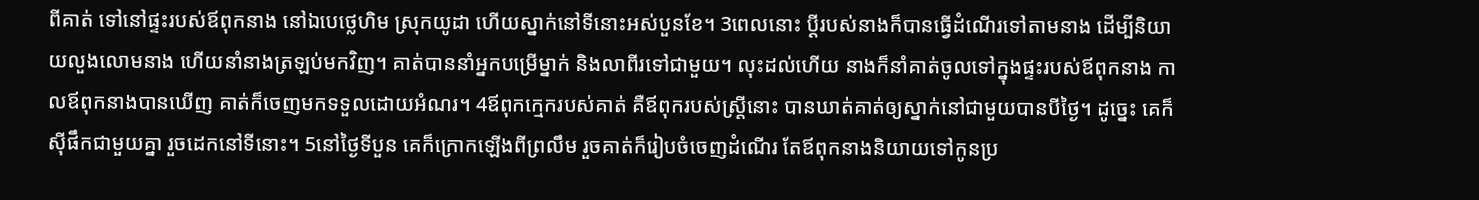ពីគាត់ ទៅនៅផ្ទះរបស់ឪពុកនាង នៅឯបេថ្លេហិម ស្រុកយូដា ហើយស្នាក់នៅទីនោះអស់បួនខែ។ 3ពេលនោះ ប្តីរបស់នាងក៏បានធ្វើដំណើរទៅតាមនាង ដើម្បីនិយាយលួងលោមនាង ហើយនាំនាងត្រឡប់មកវិញ។ គាត់បាននាំអ្នកបម្រើម្នាក់ និងលាពីរទៅជាមួយ។ លុះដល់ហើយ នាងក៏នាំគាត់ចូលទៅក្នុងផ្ទះរបស់ឪពុកនាង កាលឪពុកនាងបានឃើញ គាត់ក៏ចេញមកទទួលដោយអំណរ។ 4ឪពុកក្មេករបស់គាត់ គឺឪពុករបស់ស្ត្រីនោះ បានឃាត់គាត់ឲ្យស្នាក់នៅជាមួយបានបីថ្ងៃ។ ដូច្នេះ គេក៏ស៊ីផឹកជាមួយគ្នា រួចដេកនៅទីនោះ។ 5នៅថ្ងៃទីបួន គេក៏ក្រោកឡើងពីព្រលឹម រួចគាត់ក៏រៀបចំចេញដំណើរ តែឪពុកនាងនិយាយទៅកូនប្រ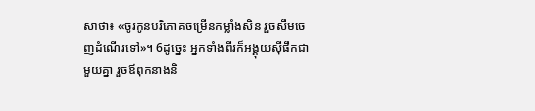សាថា៖ «ចូរកូនបរិភោគចម្រើនកម្លាំងសិន រួចសឹមចេញដំណើរទៅ»។ 6ដូច្នេះ អ្នកទាំងពីរក៏អង្គុយស៊ីផឹកជាមួយគ្នា រួចឪពុកនាងនិ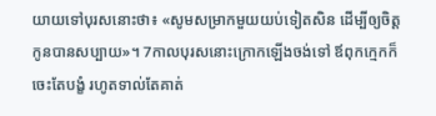យាយទៅបុរសនោះថា៖ «សូមសម្រាកមួយយប់ទៀតសិន ដើម្បីឲ្យចិត្តកូនបានសប្បាយ»។ 7កាលបុរសនោះក្រោកឡើងចង់ទៅ ឪពុកក្មេកក៏ចេះតែបង្ខំ រហូតទាល់តែគាត់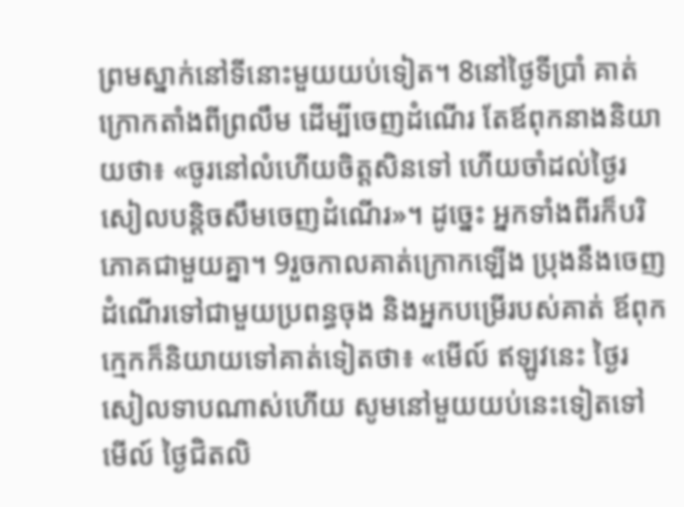ព្រមស្នាក់នៅទីនោះមួយយប់ទៀត។ 8នៅថ្ងៃទីប្រាំ គាត់ក្រោកតាំងពីព្រលឹម ដើម្បីចេញដំណើរ តែឪពុកនាងនិយាយថា៖ «ចូរនៅលំហើយចិត្តសិនទៅ ហើយចាំដល់ថ្ងៃរសៀលបន្តិចសឹមចេញដំណើរ»។ ដូច្នេះ អ្នកទាំងពីរក៏បរិភោគជាមួយគ្នា។ 9រួចកាលគាត់ក្រោកឡើង ប្រុងនឹងចេញដំណើរទៅជាមួយប្រពន្ធចុង និងអ្នកបម្រើរបស់គាត់ ឪពុកក្មេកក៏និយាយទៅគាត់ទៀតថា៖ «មើល៍ ឥឡូវនេះ ថ្ងៃរសៀលទាបណាស់ហើយ សូមនៅមួយយប់នេះទៀតទៅ មើល៍ ថ្ងៃជិតលិ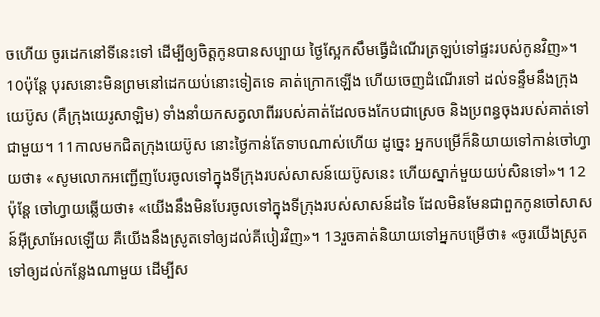ចហើយ ចូរដេកនៅទីនេះទៅ ដើម្បីឲ្យចិត្តកូនបានសប្បាយ ថ្ងៃស្អែកសឹមធ្វើដំណើរត្រឡប់ទៅផ្ទះរបស់កូនវិញ»។
10ប៉ុន្តែ បុរសនោះមិនព្រមនៅដេកយប់នោះទៀតទេ គាត់ក្រោកឡើង ហើយចេញដំណើរទៅ ដល់ទន្ទឹមនឹងក្រុងយេប៊ូស (គឺក្រុងយេរូសាឡិម) ទាំងនាំយកសត្វលាពីររបស់គាត់ដែលចងកែបជាស្រេច និងប្រពន្ធចុងរបស់គាត់ទៅជាមួយ។ 11កាលមកជិតក្រុងយេប៊ូស នោះថ្ងៃកាន់តែទាបណាស់ហើយ ដូច្នេះ អ្នកបម្រើក៏និយាយទៅកាន់ចៅហ្វាយថា៖ «សូមលោកអញ្ជើញបែរចូលទៅក្នុងទីក្រុងរបស់សាសន៍យេប៊ូសនេះ ហើយស្នាក់មួយយប់សិនទៅ»។ 12ប៉ុន្ដែ ចៅហ្វាយឆ្លើយថា៖ «យើងនឹងមិនបែរចូលទៅក្នុងទីក្រុងរបស់សាសន៍ដទៃ ដែលមិនមែនជាពួកកូនចៅសាសន៍អ៊ីស្រាអែលឡើយ គឺយើងនឹងស្រូតទៅឲ្យដល់គីបៀរវិញ»។ 13រួចគាត់និយាយទៅអ្នកបម្រើថា៖ «ចូរយើងស្រូតទៅឲ្យដល់កន្លែងណាមួយ ដើម្បីស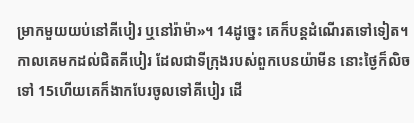ម្រាកមួយយប់នៅគីបៀរ ឬនៅរ៉ាម៉ា»។ 14ដូច្នេះ គេក៏បន្តដំណើរតទៅទៀត។ កាលគេមកដល់ជិតគីបៀរ ដែលជាទីក្រុងរបស់ពួកបេនយ៉ាមីន នោះថ្ងៃក៏លិចទៅ 15ហើយគេក៏ងាកបែរចូលទៅគីបៀរ ដើ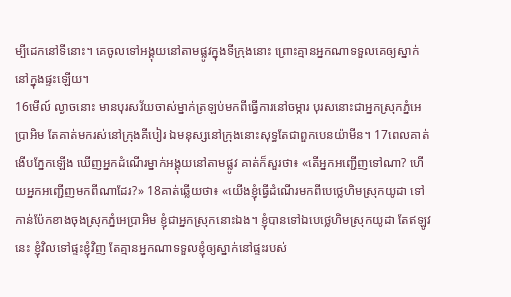ម្បីដេកនៅទីនោះ។ គេចូលទៅអង្គុយនៅតាមផ្លូវក្នុងទីក្រុងនោះ ព្រោះគ្មានអ្នកណាទទួលគេឲ្យស្នាក់នៅក្នុងផ្ទះឡើយ។
16មើល៍ ល្ងាចនោះ មានបុរសវ័យចាស់ម្នាក់ត្រឡប់មកពីធ្វើការនៅចម្ការ បុរសនោះជាអ្នកស្រុកភ្នំអេប្រាអិម តែគាត់មករស់នៅក្រុងគីបៀរ ឯមនុស្សនៅក្រុងនោះសុទ្ធតែជាពួកបេនយ៉ាមីន។ 17ពេលគាត់ងើបភ្នែកឡើង ឃើញអ្នកដំណើរម្នាក់អង្គុយនៅតាមផ្លូវ គាត់ក៏សួរថា៖ «តើអ្នកអញ្ជើញទៅណា? ហើយអ្នកអញ្ជើញមកពីណាដែរ?» 18គាត់ឆ្លើយថា៖ «យើងខ្ញុំធ្វើដំណើរមកពីបេថ្លេហិមស្រុកយូដា ទៅកាន់ប៉ែកខាងចុងស្រុកភ្នំអេប្រាអិម ខ្ញុំជាអ្នកស្រុកនោះឯង។ ខ្ញុំបានទៅឯបេថ្លេហិមស្រុកយូដា តែឥឡូវនេះ ខ្ញុំវិលទៅផ្ទះខ្ញុំវិញ តែគ្មានអ្នកណាទទួលខ្ញុំឲ្យស្នាក់នៅផ្ទះរបស់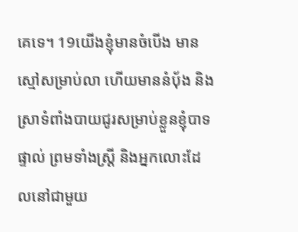គេទេ។ 19យើងខ្ញុំមានចំបើង មានស្មៅសម្រាប់លា ហើយមាននំបុ័ង និងស្រាទំពាំងបាយជូរសម្រាប់ខ្លួនខ្ញុំបាទផ្ទាល់ ព្រមទាំងស្ត្រី និងអ្នកលោះដែលនៅជាមួយ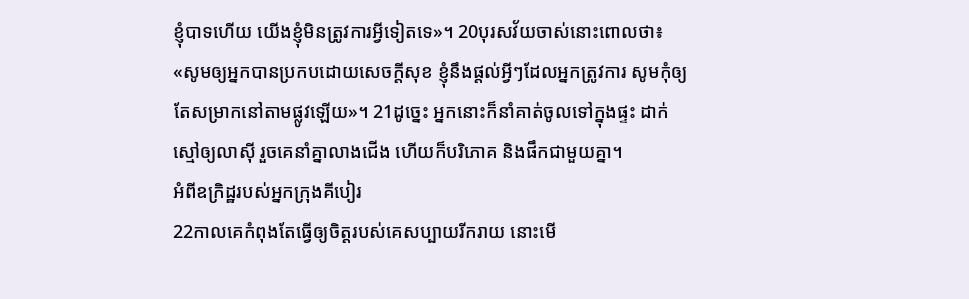ខ្ញុំបាទហើយ យើងខ្ញុំមិនត្រូវការអ្វីទៀតទេ»។ 20បុរសវ័យចាស់នោះពោលថា៖ «សូមឲ្យអ្នកបានប្រកបដោយសេចក្ដីសុខ ខ្ញុំនឹងផ្តល់អ្វីៗដែលអ្នកត្រូវការ សូមកុំឲ្យតែសម្រាកនៅតាមផ្លូវឡើយ»។ 21ដូច្នេះ អ្នកនោះក៏នាំគាត់ចូលទៅក្នុងផ្ទះ ដាក់ស្មៅឲ្យលាស៊ី រួចគេនាំគ្នាលាងជើង ហើយក៏បរិភោគ និងផឹកជាមួយគ្នា។
អំពីឧក្រិដ្ឋរបស់អ្នកក្រុងគីបៀរ
22កាលគេកំពុងតែធ្វើឲ្យចិត្តរបស់គេសប្បាយរីករាយ នោះមើ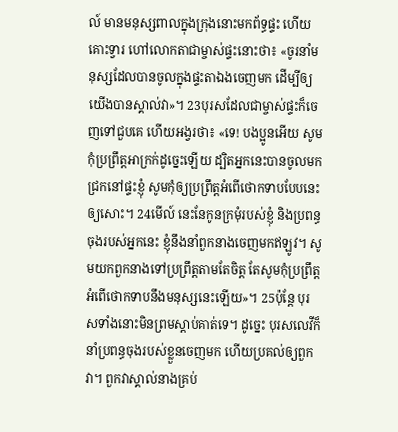ល៍ មានមនុស្សពាលក្នុងក្រុងនោះមកព័ទ្ធផ្ទះ ហើយគោះទ្វារ ហៅលោកតាជាម្ចាស់ផ្ទះនោះថា៖ «ចូរនាំមនុស្សដែលបានចូលក្នុងផ្ទះតាឯងចេញមក ដើម្បីឲ្យយើងបានស្គាល់វា»។ 23បុរសដែលជាម្ចាស់ផ្ទះក៏ចេញទៅជួបគេ ហើយអង្វរថា៖ «ទេ! បងប្អូនអើយ សូមកុំប្រព្រឹត្តអាក្រក់ដូច្នេះឡើយ ដ្បិតអ្នកនេះបានចូលមកជ្រកនៅផ្ទះខ្ញុំ សូមកុំឲ្យប្រព្រឹត្តអំពើថោកទាបបែបនេះឲ្យសោះ។ 24មើល៍ នេះនែកូនក្រមុំរបស់ខ្ញុំ និងប្រពន្ធចុងរបស់អ្នកនេះ ខ្ញុំនឹងនាំពួកនាងចេញមកឥឡូវ។ សូមយកពួកនាងទៅប្រព្រឹត្តតាមតែចិត្ត តែសូមកុំប្រព្រឹត្តអំពើថោកទាបនឹងមនុស្សនេះឡើយ»។ 25ប៉ុន្តែ បុរសទាំងនោះមិនព្រមស្តាប់គាត់ទេ។ ដូច្នេះ បុរសលេវីក៏នាំប្រពន្ធចុងរបស់ខ្លួនចេញមក ហើយប្រគល់ឲ្យពួកវា។ ពួកវាស្គាល់នាងគ្រប់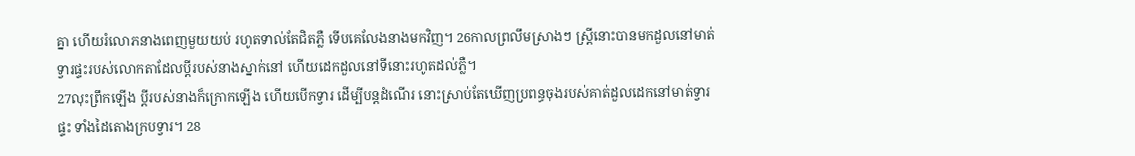គ្នា ហើយរំលោភនាងពេញមួយយប់ រហូតទាល់តែជិតភ្លឺ ទើបគេលែងនាងមកវិញ។ 26កាលព្រលឹមស្រាងៗ ស្ត្រីនោះបានមកដួលនៅមាត់ទ្វារផ្ទះរបស់លោកតាដែលប្តីរបស់នាងស្នាក់នៅ ហើយដេកដួលនៅទីនោះរហូតដល់ភ្លឺ។
27លុះព្រឹកឡើង ប្តីរបស់នាងក៏ក្រោកឡើង ហើយបើកទ្វារ ដើម្បីបន្ដដំណើរ នោះស្រាប់តែឃើញប្រពន្ធចុងរបស់គាត់ដួលដេកនៅមាត់ទ្វារផ្ទះ ទាំងដៃតោងក្របទ្វារ។ 28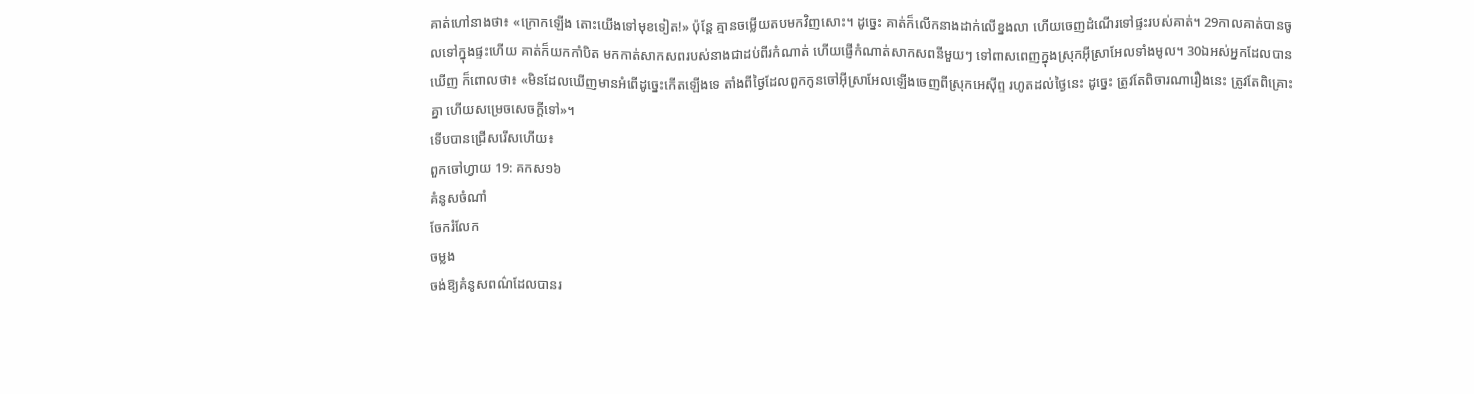គាត់ហៅនាងថា៖ «ក្រោកឡើង តោះយើងទៅមុខទៀត!» ប៉ុន្តែ គ្មានចម្លើយតបមកវិញសោះ។ ដូច្នេះ គាត់ក៏លើកនាងដាក់លើខ្នងលា ហើយចេញដំណើរទៅផ្ទះរបស់គាត់។ 29កាលគាត់បានចូលទៅក្នុងផ្ទះហើយ គាត់ក៏យកកាំបិត មកកាត់សាកសពរបស់នាងជាដប់ពីរកំណាត់ ហើយផ្ញើកំណាត់សាកសពនីមួយៗ ទៅពាសពេញក្នុងស្រុកអ៊ីស្រាអែលទាំងមូល។ 30ឯអស់អ្នកដែលបានឃើញ ក៏ពោលថា៖ «មិនដែលឃើញមានអំពើដូច្នេះកើតឡើងទេ តាំងពីថ្ងៃដែលពួកកូនចៅអ៊ីស្រាអែលឡើងចេញពីស្រុកអេស៊ីព្ទ រហូតដល់ថ្ងៃនេះ ដូច្នេះ ត្រូវតែពិចារណារឿងនេះ ត្រូវតែពិគ្រោះគ្នា ហើយសម្រេចសេចក្ដីទៅ»។
ទើបបានជ្រើសរើសហើយ៖
ពួកចៅហ្វាយ 19: គកស១៦
គំនូសចំណាំ
ចែករំលែក
ចម្លង
ចង់ឱ្យគំនូសពណ៌ដែលបានរ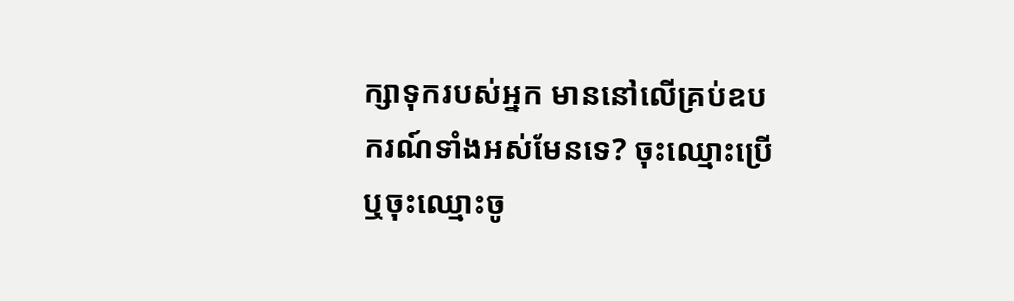ក្សាទុករបស់អ្នក មាននៅលើគ្រប់ឧបករណ៍ទាំងអស់មែនទេ? ចុះឈ្មោះប្រើ ឬចុះឈ្មោះចូ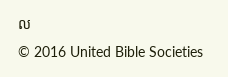ល
© 2016 United Bible Societies